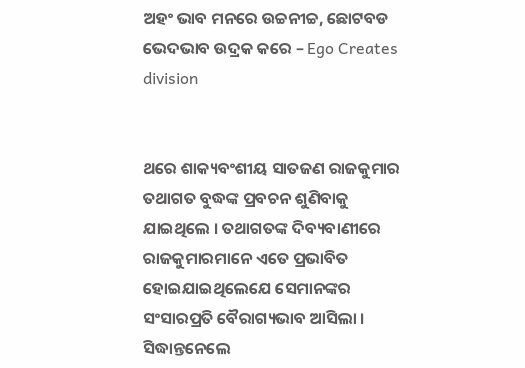ଅହଂ ଭାବ ମନରେ ଉଚ୍ଚନୀଚ୍ଚ, ଛୋଟବଡ ଭେଦଭାବ ଉଦ୍ରକ କରେ – Ego Creates division


ଥରେ ଶାକ୍ୟବଂଶୀୟ ସାତଜଣ ରାଜକୁମାର ତଥାଗତ ବୁଦ୍ଧଙ୍କ ପ୍ରବଚନ ଶୁଣିବାକୁ ଯାଇଥିଲେ । ତଥାଗତଙ୍କ ଦିବ୍ୟବାଣୀରେ ରାଜକୁମାରମାନେ ଏତେ ପ୍ରଭାବିତ ହୋଇଯାଇଥିଲେଯେ ସେମାନଙ୍କର ସଂସାରପ୍ରତି ବୈରାଗ୍ୟଭାବ ଆସିଲା । ସିଦ୍ଧାନ୍ତନେଲେ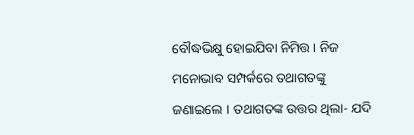ବୌଦ୍ଧଭିକ୍ଷୁ ହୋଇଯିବା ନିମିତ୍ତ । ନିଜ ମନୋଭାବ ସମ୍ପର୍କରେ ତଥାଗତଙ୍କୁ ଜଣାଇଲେ । ତଥାଗତଙ୍କ ଉତ୍ତର ଥିଲା- ଯଦି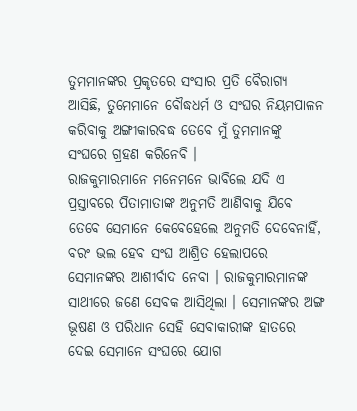ତୁମମାନଙ୍କର ପ୍ରକୃତରେ ସଂସାର ପ୍ରତି ବୈରାଗ୍ୟ ଆସିଛି, ତୁମେମାନେ ବୌଦ୍ଧଧର୍ମ ଓ ସଂଘର ନିୟମପାଳନ କରିବାକୁ ଅଙ୍ଗୀକାରବଦ୍ଧ ତେବେ ମୁଁ ତୁମମାନଙ୍କୁ ସଂଘରେ ଗ୍ରହଣ କରିନେବି ।
ରାଜକୁମାରମାନେ ମନେମନେ ଭାବିଲେ ଯଦି ଏ ପ୍ରସ୍ତାବରେ ପିତାମାତାଙ୍କ ଅନୁମତି ଆଣିବାକୁ ଯିବେ ତେବେ ସେମାନେ କେବେହେଲେ ଅନୁମତି ଦେବେନାହିଁ, ବରଂ ଭଲ ହେବ ସଂଘ ଆଶ୍ରିତ ହେଲାପରେ ସେମାନଙ୍କର ଆଶୀର୍ବାଦ ନେବା । ରାଜକୁମାରମାନଙ୍କ ସାଥୀରେ ଜଣେ ସେବକ ଆସିଥିଲା । ସେମାନଙ୍କର ଅଙ୍ଗ ଭୂଷଣ ଓ ପରିଧାନ ସେହି ସେବାକାରୀଙ୍କ ହାତରେ ଦେଇ ସେମାନେ ସଂଘରେ ଯୋଗ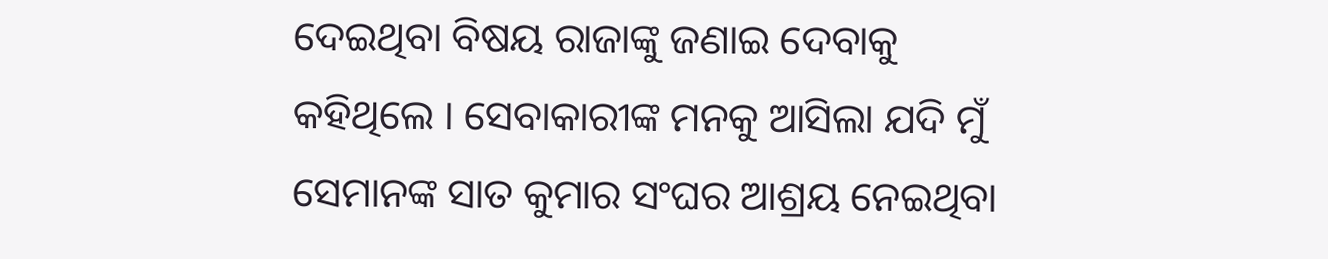ଦେଇଥିବା ବିଷୟ ରାଜାଙ୍କୁ ଜଣାଇ ଦେବାକୁ କହିଥିଲେ । ସେବାକାରୀଙ୍କ ମନକୁ ଆସିଲା ଯଦି ମୁଁ ସେମାନଙ୍କ ସାତ କୁମାର ସଂଘର ଆଶ୍ରୟ ନେଇଥିବା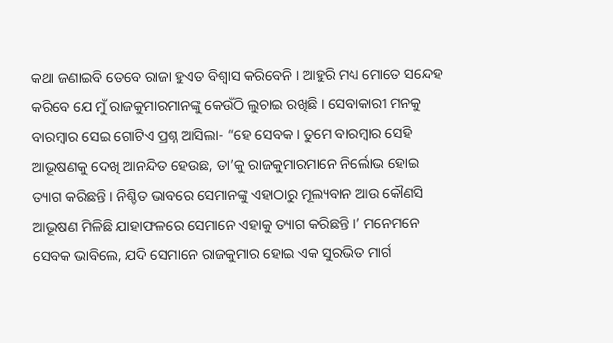କଥା ଜଣାଇବି ତେବେ ରାଜା ହୁଏତ ବିଶ୍ୱାସ କରିବେନି । ଆହୁରି ମଧ୍ୟ ମୋତେ ସନ୍ଦେହ କରିବେ ଯେ ମୁଁ ରାଜକୁମାରମାନଙ୍କୁ କେଉଁଠି ଲୁଚାଇ ରଖିଛି । ସେବାକାରୀ ମନକୁ ବାରମ୍ବାର ସେଇ ଗୋଟିଏ ପ୍ରଶ୍ନ ଆସିଲା- “ହେ ସେବକ । ତୁମେ ବାରମ୍ବାର ସେହି ଆଭୂଷଣକୁ ଦେଖି ଆନନ୍ଦିତ ହେଉଛ, ତା’କୁ ରାଜକୁମାରମାନେ ନିର୍ଲୋଭ ହୋଇ ତ୍ୟାଗ କରିଛନ୍ତି । ନିଶ୍ଚିତ ଭାବରେ ସେମାନଙ୍କୁ ଏହାଠାରୁ ମୂଲ୍ୟବାନ ଆଉ କୌଣସି ଆଭୂଷଣ ମିଳିଛି ଯାହାଫଳରେ ସେମାନେ ଏହାକୁ ତ୍ୟାଗ କରିଛନ୍ତି ।’ ମନେମନେ ସେବକ ଭାବିଲେ, ଯଦି ସେମାନେ ରାଜକୁମାର ହୋଇ ଏକ ସୁରଭିତ ମାର୍ଗ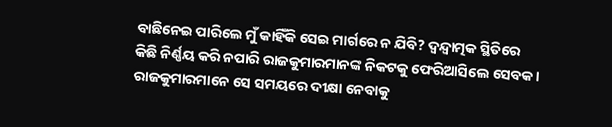ବାଛିନେଇ ପାରିଲେ ମୁଁ କାହିଁକି ସେଇ ମାର୍ଗରେ ନ ଯିବି? ଦ୍ୱନ୍ଦ୍ୱାତ୍ମକ ସ୍ଥିତିରେ କିଛି ନିର୍ଣ୍ଣୟ କରି ନପାରି ରାଜକୁମାରମାନଙ୍କ ନିକଟକୁ ଫେରିଆସିଲେ ସେବକ । ରାଜକୁମାରମାନେ ସେ ସମୟରେ ଦୀକ୍ଷା ନେବାକୁ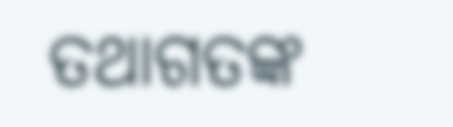ତଥାଗତଙ୍କ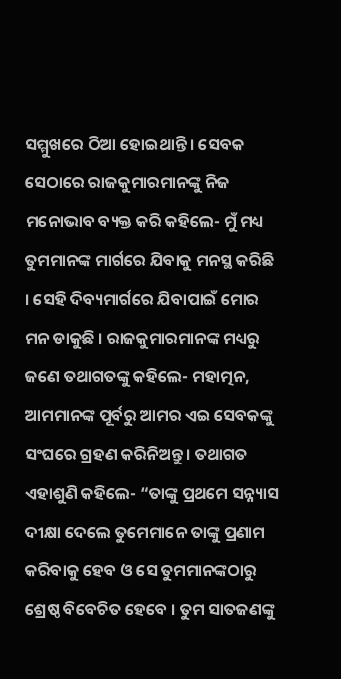ସମ୍ମୁଖରେ ଠିଆ ହୋଇଥାନ୍ତି । ସେବକ ସେଠାରେ ରାଜକୁମାରମାନଙ୍କୁ ନିଜ ମନୋଭାବ ବ୍ୟକ୍ତ କରି କହିଲେ- ମୁଁ ମଧ୍ୟ ତୁମମାନଙ୍କ ମାର୍ଗରେ ଯିବାକୁ ମନସ୍ଥ କରିଛି । ସେହି ଦିବ୍ୟମାର୍ଗରେ ଯିବାପାଇଁ ମୋର ମନ ଡାକୁଛି । ରାଜକୁମାରମାନଙ୍କ ମଧ୍ୟରୁ ଜଣେ ତଥାଗତଙ୍କୁ କହିଲେ- ମହାତ୍ମନ, ଆମମାନଙ୍କ ପୂର୍ବରୁ ଆମର ଏଇ ସେବକଙ୍କୁ ସଂଘରେ ଗ୍ରହଣ କରିନିଅନ୍ତୁ । ତଥାଗତ ଏହାଶୁଣି କହିଲେ- “ତାଙ୍କୁ ପ୍ରଥମେ ସନ୍ନ୍ୟାସ ଦୀକ୍ଷା ଦେଲେ ତୁମେମାନେ ତାଙ୍କୁ ପ୍ରଣାମ କରିବାକୁ ହେବ ଓ ସେ ତୁମମାନଙ୍କଠାରୁ ଶ୍ରେଷ୍ଠ ବିବେଚିତ ହେବେ । ତୁମ ସାତଜଣଙ୍କୁ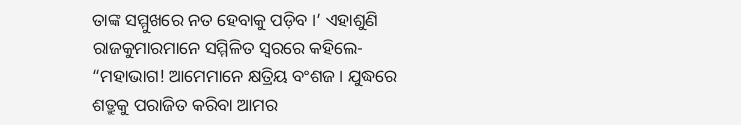ତାଙ୍କ ସମ୍ମୁଖରେ ନତ ହେବାକୁ ପଡ଼ିବ ।’ ଏହାଶୁଣି ରାଜକୁମାରମାନେ ସମ୍ମିଳିତ ସ୍ୱରରେ କହିଲେ- “ମହାଭାଗ! ଆମେମାନେ କ୍ଷତ୍ରିୟ ବଂଶଜ । ଯୁଦ୍ଧରେ ଶତ୍ରୁକୁ ପରାଜିତ କରିବା ଆମର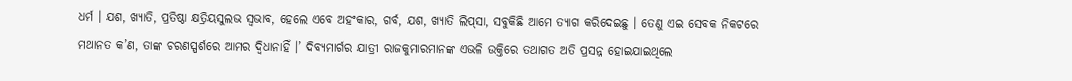ଧର୍ମ । ଯଶ, ଖ୍ୟାତି, ପ୍ରତିଷ୍ଠା କ୍ଷତ୍ରିୟସୁଲଭ ସ୍ୱଭାବ, ହେଲେ ଏବେ ଅହଂକାର, ଗର୍ବ, ଯଶ, ଖ୍ୟାତି ଲିପ୍‍ସା, ସବୁକିଛି ଆମେ ତ୍ୟାଗ କରିଦେଇଛୁ । ତେଣୁ ଏଇ ସେବକ ନିକଟରେ ମଥାନତ କ’ଣ, ତାଙ୍କ ଚରଣସ୍ପର୍ଶରେ ଆମର ଦ୍ୱିଧାନାହିଁ ।’ ଦିବ୍ୟମାର୍ଗର ଯାତ୍ରୀ ରାଜକୁମାରମାନଙ୍କ ଏଭଳି ଉକ୍ତିରେ ତଥାଗତ ଅତି ପ୍ରସନ୍ନ ହୋଇଯାଇଥିଲେ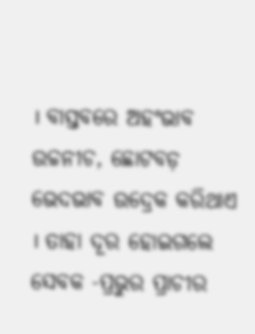। ବାସ୍ତବରେ ଅହଂଭାବ ଉଚ୍ଚନୀଚ, ଛୋଟବଡ଼ ଭେଦଭାବ ଉଦ୍ରେକ କରିଥାଏ । ତାହା ଦୂର ହୋଇଗଲେ ସେବକ -ପ୍ରଭୁର ପ୍ରାଚୀର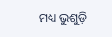ମଧ୍ୟ ଭୁଶୁଡ଼ି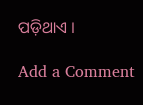ପଡ଼ିଥାଏ ।

Add a Comment